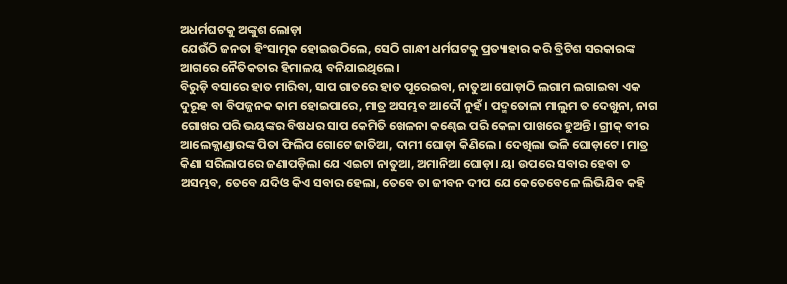ଅଧର୍ମଘଟକୁ ଅଙ୍କୁଶ ଲୋଡ଼ା
ଯେଉଁଠି ଜନତା ହିଂସାତ୍ମକ ହୋଇଉଠିଲେ, ସେଠି ଗାନ୍ଧୀ ଧର୍ମଘଟକୁ ପ୍ରତ୍ୟାହାର କରି ବ୍ରିଟିଶ ସରକାରଙ୍କ ଆଗରେ ନୈତିକତାର ହିମାଳୟ ବନିଯାଇଥିଲେ।
ବିରୁଡ଼ି ବସାରେ ହାତ ମାରିବା, ସାପ ଗାତରେ ହାତ ପୂରେଇବା, ନାତୁଆ ଘୋଡ଼ାଠି ଲଗାମ ଲଗାଇବା ଏକ ଦୁରୂହ ବା ବିପଜ୍ଜନକ କାମ ହୋଇପାରେ, ମାତ୍ର ଅସମ୍ଭବ ଆଦୌ ନୁହଁ। ପଦ୍ମତୋଳା ମାଲୁମ ତ ଦେଖୁନା, ନାଗ ଗୋଖର ପରି ଭୟଙ୍କର ବିଷଧର ସାପ କେମିତି ଖେଳନା କଣ୍ଢେଇ ପରି କେଳା ପାଖରେ ହୁଅନ୍ତି। ଗ୍ରୀକ୍ ବୀର ଆଲେକ୍ଜାଣ୍ଡାରଙ୍କ ପିତା ଫିଲିପ ଗୋଟେ ଜାତିଆ, ଦାମୀ ଘୋଡ଼ା କିଣିଲେ। ଦେଖିଲା ଭଳି ଘୋଡ଼ାଟେ। ମାତ୍ର କିଣା ସରିଲାପରେ ଜଣାପଡ଼ିଲା ଯେ ଏଇଟା ନାତୁଆ, ଅମାନିଆ ଘୋଡ଼ା। ୟା ଉପରେ ସବାର ହେବା ତ ଅସମ୍ଭବ, ତେବେ ଯଦିଓ କିଏ ସବାର ହେଲା, ତେବେ ତା ଜୀବନ ଦୀପ ଯେ କେତେବେଳେ ଲିଭିଯିବ କହି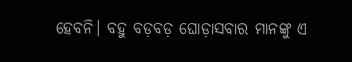ହେବନି। ବହୁ ବଡ଼ବଡ଼ ଘୋଡ଼ାସବାର ମାନଙ୍କୁ ଏ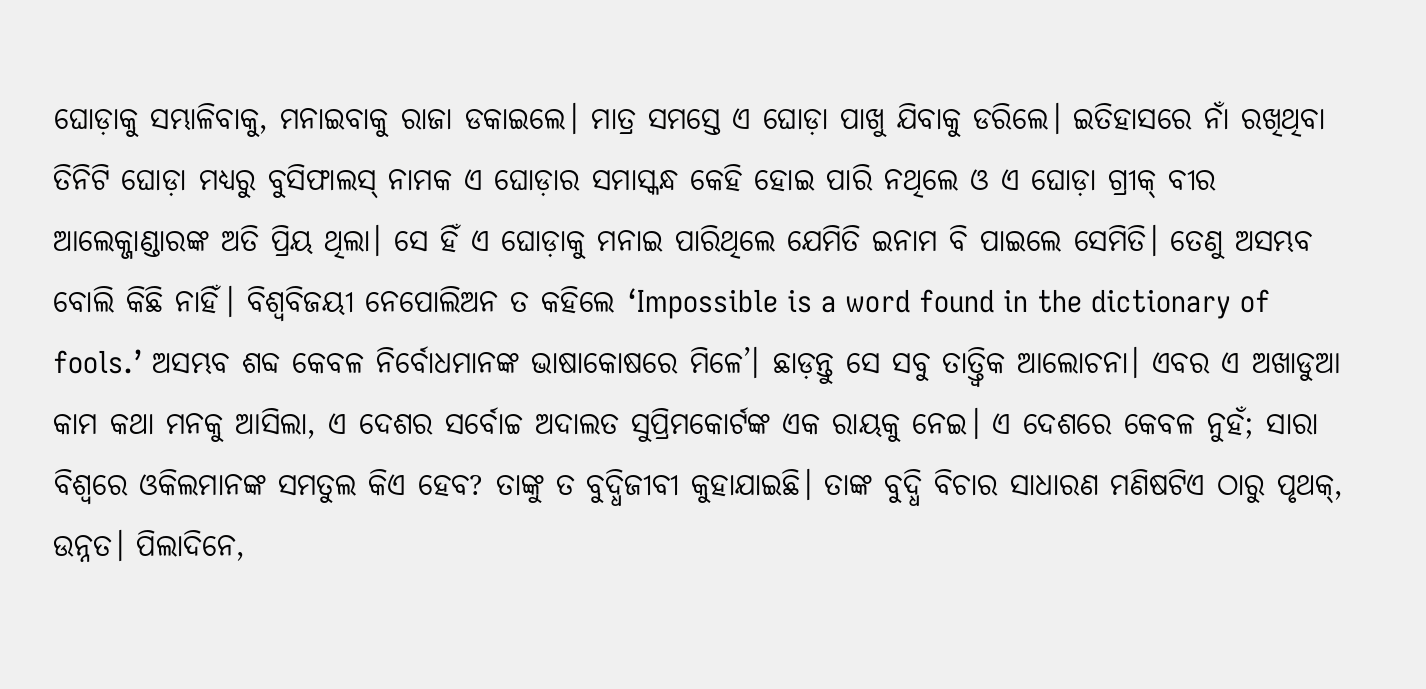ଘୋଡ଼ାକୁ ସମ୍ଭାଳିବାକୁ, ମନାଇବାକୁ ରାଜା ଡକାଇଲେ। ମାତ୍ର ସମସ୍ତେ ଏ ଘୋଡ଼ା ପାଖୁ ଯିବାକୁ ଡରିଲେ। ଇତିହାସରେ ନାଁ ରଖିଥିବା ତିନିଟି ଘୋଡ଼ା ମଧ୍ୟରୁ ବୁସିଫାଲସ୍ ନାମକ ଏ ଘୋଡ଼ାର ସମାସ୍କନ୍ଧ କେହି ହୋଇ ପାରି ନଥିଲେ ଓ ଏ ଘୋଡ଼ା ଗ୍ରୀକ୍ ବୀର ଆଲେକ୍ଜାଣ୍ଡାରଙ୍କ ଅତି ପ୍ରିୟ ଥିଲା। ସେ ହିଁ ଏ ଘୋଡ଼ାକୁ ମନାଇ ପାରିଥିଲେ ଯେମିତି ଇନାମ ବି ପାଇଲେ ସେମିତି। ତେଣୁ ଅସମ୍ଭବ ବୋଲି କିଛି ନାହିଁ। ବିଶ୍ବବିଜୟୀ ନେପୋଲିଅନ ତ କହିଲେ ‘Impossible is a word found in the dictionary of fools.’ ଅସମ୍ଭବ ଶବ୍ଦ କେବଳ ନିର୍ବୋଧମାନଙ୍କ ଭାଷାକୋଷରେ ମିଳେ’। ଛାଡ଼ନ୍ତୁ ସେ ସବୁ ତାତ୍ତ୍ବିକ ଆଲୋଚନା। ଏବର ଏ ଅଖାଡୁଆ କାମ କଥା ମନକୁ ଆସିଲା, ଏ ଦେଶର ସର୍ବୋଚ୍ଚ ଅଦାଲତ ସୁପ୍ରିମକୋର୍ଟଙ୍କ ଏକ ରାୟକୁ ନେଇ। ଏ ଦେଶରେ କେବଳ ନୁହଁ; ସାରା ବିଶ୍ବରେ ଓକିଲମାନଙ୍କ ସମତୁଲ କିଏ ହେବ? ତାଙ୍କୁ ତ ବୁଦ୍ଧିଜୀବୀ କୁହାଯାଇଛି। ତାଙ୍କ ବୁଦ୍ଧି ବିଚାର ସାଧାରଣ ମଣିଷଟିଏ ଠାରୁ ପୃଥକ୍, ଉନ୍ନତ। ପିଲାଦିନେ,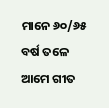ମାନେ ୬୦/୬୫ ବର୍ଷ ତଳେ ଆମେ ଗୀତ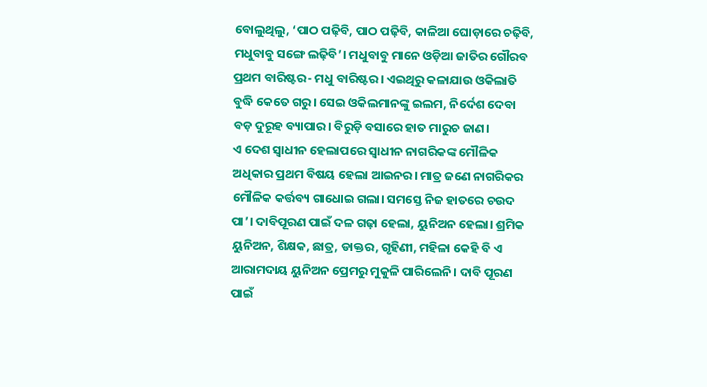ବୋଲୁଥିଲୁ, ‘ପାଠ ପଢ଼ିବି, ପାଠ ପଢ଼ିବି, କାଳିଆ ଘୋଡ଼ାରେ ଚଢ଼ିବି, ମଧୁବାବୁ ସଙ୍ଗେ ଲଢ଼ିବି’। ମଧୁବାବୁ ମାନେ ଓଡ଼ିଆ ଜାତିର ଗୌରବ ପ୍ରଥମ ବାରିଷ୍ଟର- ମଧୁ ବାରିଷ୍ଟର। ଏଇଥିରୁ କଳାଯାଉ ଓକିଲାତି ବୁଦ୍ଧି କେତେ ଗରୁ। ସେଇ ଓକିଲମାନଙ୍କୁ ଇଲମ, ନିର୍ଦେଶ ଦେବା ବଡ଼ ଦୁରୂହ ବ୍ୟାପାର। ବିରୁଡ଼ି ବସାରେ ହାତ ମାରୁଚ ଜାଣ।
ଏ ଦେଶ ସ୍ବାଧୀନ ହେଲାପରେ ସ୍ବାଧୀନ ନାଗରିକଙ୍କ ମୌଳିକ ଅଧିକାର ପ୍ରଥମ ବିଷୟ ହେଲା ଆଇନର। ମାତ୍ର ଜଣେ ନାଗରିକର ମୌଳିକ କର୍ତ୍ତବ୍ୟ ଗାଧୋଇ ଗଲା। ସମସ୍ତେ ନିଜ ହାତରେ ଚଉଦ ପା’। ଦାବିପୂରଣ ପାଇଁ ଦଳ ଗଢ଼ା ହେଲା, ୟୁନିଅନ ହେଲା। ଶ୍ରମିକ ୟୁନିଅନ, ଶିକ୍ଷକ, ଛାତ୍ର, ଡାକ୍ତର, ଗୃହିଣୀ, ମହିଳା କେହି ବି ଏ ଆରାମଦାୟ ୟୁନିଅନ ପ୍ରେମରୁ ମୁକୁଳି ପାରିଲେନି। ଦାବି ପୂରଣ ପାଇଁ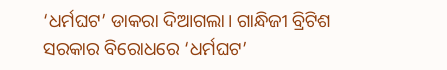‘ଧର୍ମଘଟ’ ଡାକରା ଦିଆଗଲା। ଗାନ୍ଧିଜୀ ବ୍ରିଟିଶ ସରକାର ବିରୋଧରେ ‘ଧର୍ମଘଟ’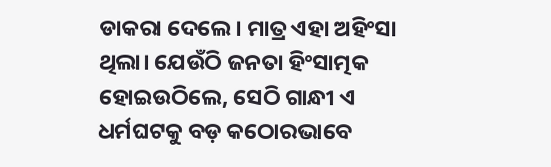ଡାକରା ଦେଲେ। ମାତ୍ର ଏହା ଅହିଂସା ଥିଲା। ଯେଉଁଠି ଜନତା ହିଂସାତ୍ମକ ହୋଇଉଠିଲେ, ସେଠି ଗାନ୍ଧୀ ଏ ଧର୍ମଘଟକୁ ବଡ଼ କଠୋରଭାବେ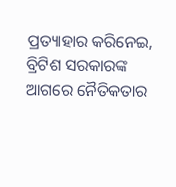ପ୍ରତ୍ୟାହାର କରିନେଇ, ବ୍ରିଟିଶ ସରକାରଙ୍କ ଆଗରେ ନୈତିକତାର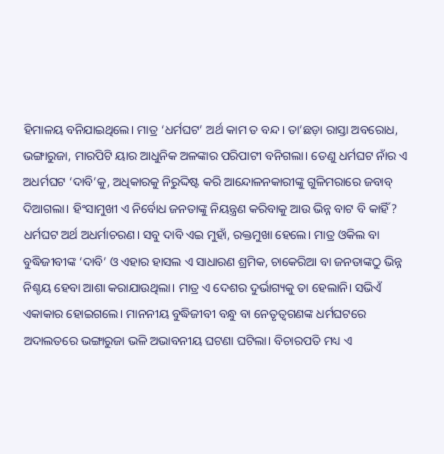ହିମାଳୟ ବନିଯାଇଥିଲେ। ମାତ୍ର ‘ଧର୍ମଘଟ’ ଅର୍ଥ କାମ ତ ବନ୍ଦ। ତା’ଛଡ଼ା ରାସ୍ତା ଅବରୋଧ, ଭଙ୍ଗାରୁଜା, ମାରପିଟି ୟାର ଆଧୁନିକ ଅଳଙ୍କାର ପରିପାଟୀ ବନିଗଲା। ତେଣୁ ଧର୍ମଘଟ ନାଁର ଏ ଅଧର୍ମଘଟ ‘ଦାବି’କୁ, ଅଧିକାରକୁ ନିରୁଦ୍ଦିଷ୍ଟ କରି ଆନ୍ଦୋଳନକାରୀଙ୍କୁ ଗୁଳିମରାରେ ଜବାବ୍ ଦିଆଗଲା। ହିଂସାମୁଖୀ ଏ ନିର୍ବୋଧ ଜନତାଙ୍କୁ ନିୟନ୍ତ୍ରଣ କରିବାକୁ ଆଉ ଭିନ୍ନ ବାଟ ବି କାହିଁ? ଧର୍ମଘଟ ଅର୍ଥ ଅଧର୍ମାଚରଣ। ସବୁ ଦାବି ଏଇ ମୁହାଁ, ରକ୍ତମୁଖା ହେଲେ। ମାତ୍ର ଓକିଲ ବା ବୁଦ୍ଧିଜୀବୀଙ୍କ ‘ଦାବି’ ଓ ଏହାର ହାସଲ ଏ ସାଧାରଣ ଶ୍ରମିକ, ଚାକେରିଆ ବା ଜନତାଙ୍କଠୁ ଭିନ୍ନ ନିଶ୍ଚୟ ହେବା ଆଶା କରାଯାଉଥିଲା। ମାତ୍ର ଏ ଦେଶର ଦୁର୍ଭାଗ୍ୟକୁ ତା ହେଲାନି। ସଭିଏଁ ଏକାକାର ହୋଇଗଲେ। ମାନନୀୟ ବୁଦ୍ଧିଜୀବୀ ବନ୍ଧୁ ବା ନେତୃତ୍ବଗଣଙ୍କ ଧର୍ମଘଟରେ ଅଦାଲତରେ ଭଙ୍ଗାରୁଜା ଭଳି ଅଭାବନୀୟ ଘଟଣା ଘଟିଲା। ବିଚାରପତି ମଧ୍ୟ ଏ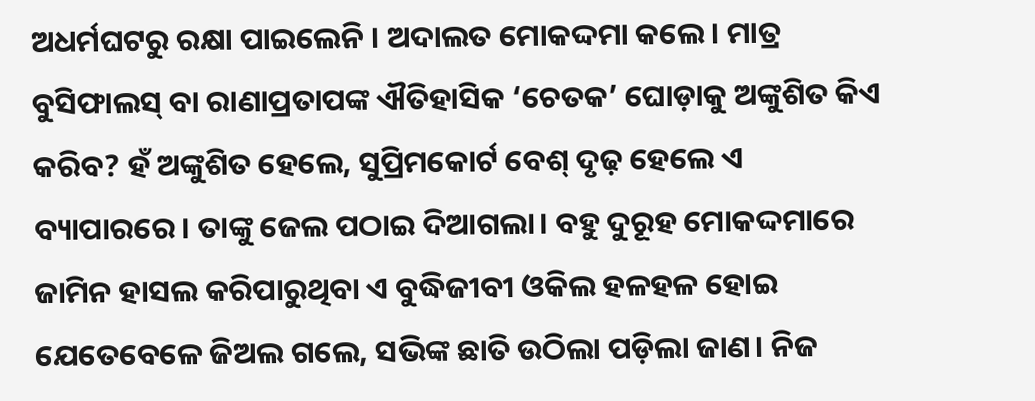ଅଧର୍ମଘଟରୁ ରକ୍ଷା ପାଇଲେନି । ଅଦାଲତ ମୋକଦ୍ଦମା କଲେ। ମାତ୍ର ବୁସିଫାଲସ୍ ବା ରାଣାପ୍ରତାପଙ୍କ ଐତିହାସିକ ‘ଚେତକ’ ଘୋଡ଼ାକୁ ଅଙ୍କୁଶିତ କିଏ କରିବ? ହଁ ଅଙ୍କୁଶିତ ହେଲେ, ସୁପ୍ରିମକୋର୍ଟ ବେଶ୍ ଦୃଢ଼ ହେଲେ ଏ ବ୍ୟାପାରରେ। ତାଙ୍କୁ ଜେଲ ପଠାଇ ଦିଆଗଲା। ବହୁ ଦୁରୂହ ମୋକଦ୍ଦମାରେ ଜାମିନ ହାସଲ କରିପାରୁଥିବା ଏ ବୁଦ୍ଧିଜୀବୀ ଓକିଲ ହଳହଳ ହୋଇ ଯେତେବେଳେ ଜିଅଲ ଗଲେ, ସଭିଙ୍କ ଛାତି ଉଠିଲା ପଡ଼ିଲା ଜାଣ। ନିଜ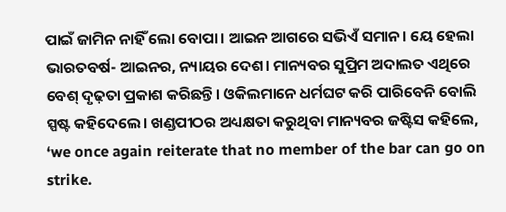ପାଇଁ ଜାମିନ ନାହିଁ ଲୋ ବୋପା। ଆଇନ ଆଗରେ ସଭିଏଁ ସମାନ। ୟେ ହେଲା ଭାରତବର୍ଷ- ଆଇନର, ନ୍ୟାୟର ଦେଶ। ମାନ୍ୟବର ସୁପ୍ରିମ ଅଦାଲତ ଏଥିରେ ବେଶ୍ ଦୃଢ଼ତା ପ୍ରକାଶ କରିଛନ୍ତି। ଓକିଲମାନେ ଧର୍ମଘଟ କରି ପାରିବେନି ବୋଲି ସ୍ପଷ୍ଟ କହିଦେଲେ। ଖଣ୍ଡପୀଠର ଅଧ୍ୟକ୍ଷତା କରୁଥିବା ମାନ୍ୟବର ଜଷ୍ଟିସ କହିଲେ, ‘we once again reiterate that no member of the bar can go on strike.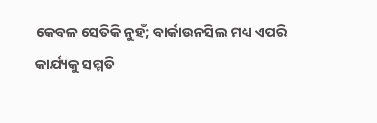କେବଳ ସେତିକି ନୁହଁ; ବାର୍କାଉନସିଲ ମଧ୍ୟ ଏପରି କାର୍ଯ୍ୟକୁ ସମ୍ମତି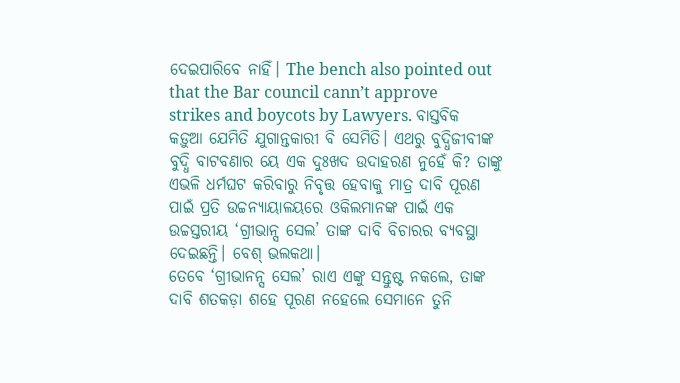ଦେଇପାରିବେ ନାହିଁ। The bench also pointed out that the Bar council cann’t approve strikes and boycots by Lawyers. ବାସ୍ତବିକ କଡ଼ୁଆ ଯେମିତି ଯୁଗାନ୍ତକାରୀ ବି ସେମିତି। ଏଥରୁ ବୁଦ୍ଧିଜୀବୀଙ୍କ ବୁଦ୍ଧି ବାଟବଣାର ୟେ ଏକ ଦୁଃଖଦ ଉଦାହରଣ ନୁହେଁ କି? ତାଙ୍କୁ ଏଭଳି ଧର୍ମଘଟ କରିବାରୁ ନିବୃତ୍ତ ହେବାକୁ ମାତ୍ର ଦାବି ପୂରଣ ପାଇଁ ପ୍ରତି ଉଚ୍ଚନ୍ୟାୟାଳୟରେ ଓକିଲମାନଙ୍କ ପାଇଁ ଏକ ଉଚ୍ଚସ୍ତରୀୟ ‘ଗ୍ରୀଭାନ୍ସ ସେଲ’ ତାଙ୍କ ଦାବି ବିଚାରର ବ୍ୟବସ୍ଥା ଦେଇଛନ୍ତି। ବେଶ୍ ଭଲକଥା।
ତେବେ ‘ଗ୍ରୀଭାନନ୍ସ ସେଲ’ ରାଏ ଏଙ୍କୁ ସନ୍ତୁଷ୍ଟ ନକଲେ, ତାଙ୍କ ଦାବି ଶତକଡ଼ା ଶହେ ପୂରଣ ନହେଲେ ସେମାନେ ତୁନି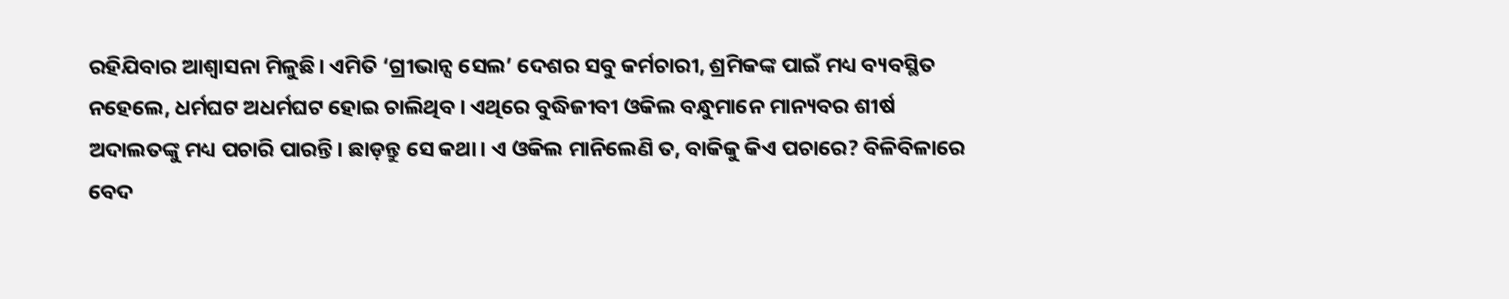ରହିଯିବାର ଆଶ୍ବାସନା ମିଳୁଛି। ଏମିତି ‘ଗ୍ରୀଭାନ୍ସ ସେଲ’ ଦେଶର ସବୁ କର୍ମଚାରୀ, ଶ୍ରମିକଙ୍କ ପାଇଁ ମଧ୍ୟ ବ୍ୟବସ୍ଥିତ ନହେଲେ, ଧର୍ମଘଟ ଅଧର୍ମଘଟ ହୋଇ ଚାଲିଥିବ। ଏଥିରେ ବୁଦ୍ଧିଜୀବୀ ଓକିଲ ବନ୍ଧୁମାନେ ମାନ୍ୟବର ଶୀର୍ଷ ଅଦାଲତଙ୍କୁ ମଧ୍ୟ ପଚାରି ପାରନ୍ତି। ଛାଡ଼ନ୍ତୁ ସେ କଥା। ଏ ଓକିଲ ମାନିଲେଣି ତ, ବାକିକୁ କିଏ ପଚାରେ? ବିଳିବିଳାରେ ବେଦ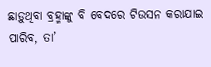ଛାଡ଼ୁଥିବା ବ୍ରହ୍ମାଙ୍କୁ ବି ବେଦରେ ଟିଉସନ କରାଯାଇ ପାରିବ, ତା’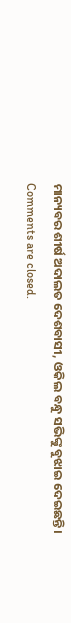ମାନ୍ୟବର ଶୀର୍ଷ ଅଦାଲତ ଦେଶବାସୀ, ଓକିଲ ବନ୍ଧୁ ସଭିଙ୍କୁ ବୁଝାଇ ଦେଇଛନ୍ତି।
Comments are closed.